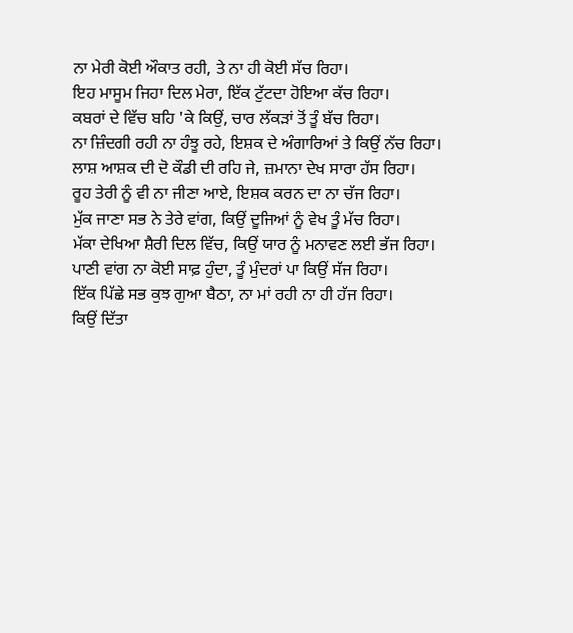ਨਾ ਮੇਰੀ ਕੋਈ ਔਕਾਤ ਰਹੀ, ਤੇ ਨਾ ਹੀ ਕੋਈ ਸੱਚ ਰਿਹਾ।
ਇਹ ਮਾਸੂਮ ਜਿਹਾ ਦਿਲ ਮੇਰਾ, ਇੱਕ ਟੁੱਟਦਾ ਹੋਇਆ ਕੱਚ ਰਿਹਾ।
ਕਬਰਾਂ ਦੇ ਵਿੱਚ ਬਹਿ 'ਕੇ ਕਿਉਂ, ਚਾਰ ਲੱਕੜਾਂ ਤੋਂ ਤੂੰ ਬੱਚ ਰਿਹਾ।
ਨਾ ਜ਼ਿੰਦਗੀ ਰਹੀ ਨਾ ਹੰਝੂ ਰਹੇ, ਇਸ਼ਕ ਦੇ ਅੰਗਾਰਿਆਂ ਤੇ ਕਿਉਂ ਨੱਚ ਰਿਹਾ।
ਲਾਸ਼ ਆਸ਼ਕ ਦੀ ਦੋ ਕੌਡੀ ਦੀ ਰਹਿ ਜੇ, ਜ਼ਮਾਨਾ ਦੇਖ ਸਾਰਾ ਹੱਸ ਰਿਹਾ।
ਰੂਹ ਤੇਰੀ ਨੂੰ ਵੀ ਨਾ ਜੀਣਾ ਆਏ, ਇਸ਼ਕ ਕਰਨ ਦਾ ਨਾ ਚੱਜ ਰਿਹਾ।
ਮੁੱਕ ਜਾਣਾ ਸਭ ਨੇ ਤੇਰੇ ਵਾਂਗ, ਕਿਉਂ ਦੂਜਿਆਂ ਨੂੰ ਵੇਖ ਤੂੰ ਮੱਚ ਰਿਹਾ।
ਮੱਕਾ ਦੇਖਿਆ ਸ਼ੈਰੀ ਦਿਲ ਵਿੱਚ, ਕਿਉਂ ਯਾਰ ਨੂੰ ਮਨਾਵਣ ਲਈ ਭੱਜ ਰਿਹਾ।
ਪਾਣੀ ਵਾਂਗ ਨਾ ਕੋਈ ਸਾਫ਼ ਹੁੰਦਾ, ਤੂੰ ਮੁੰਦਰਾਂ ਪਾ ਕਿਉਂ ਸੱਜ ਰਿਹਾ।
ਇੱਕ ਪਿੱਛੇ ਸਭ ਕੁਝ ਗੁਆ ਬੈਠਾ, ਨਾ ਮਾਂ ਰਹੀ ਨਾ ਹੀ ਹੱਜ ਰਿਹਾ।
ਕਿਉਂ ਦਿੱਤਾ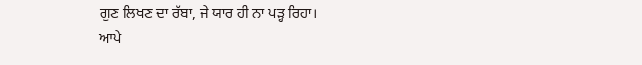ਗੁਣ ਲਿਖਣ ਦਾ ਰੱਬਾ, ਜੇ ਯਾਰ ਹੀ ਨਾ ਪੜ੍ਹ ਰਿਹਾ।
ਆਪੇ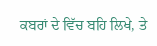ਕਬਰਾਂ ਦੇ ਵਿੱਚ ਬਹਿ ਲਿਖੇ, ਤੇ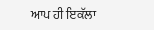ਆਪ ਹੀ ਇਕੱਲਾ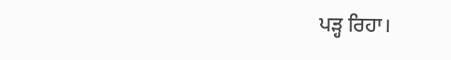ਪੜ੍ਹ ਰਿਹਾ।